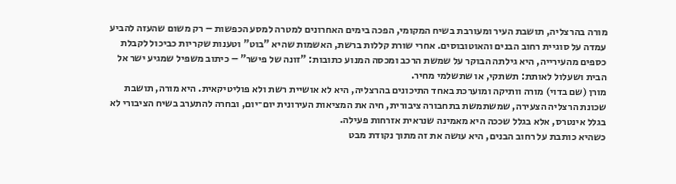מורה בהרצליה, תושבת העיר ומעורבת בשיח המקומי, הפכה בימים האחרונים למטרה למסע הכפשות – רק משום שהעזה להביע עמדה על סוגיית רחוב הבנים והאוטובוסים. אחרי שורת קללות ברשת, האשמות שהיא "בוט" וטענות שקריות כביכול לקבלת כספים מהעירייה, היא גילתה הבוקר על שמשת הרכב ומכסה המנוע כתובות: "זונה של פישר" – כיתוב משפיל שמגיע ישר אל הבית ושעלול לאותת: תשתקי, או שתשלמי מחיר.
מורן (שם בדוי) מורה וותיקה ומוערכת באחד התיכונים בהרצליה, היא לא אושיית רשת ולא פוליטיקאית. היא מורה, תושבת שכונת הרצליה הצעירה, שמשתמשת בתחבורה ציבורית, חיה את המציאות העירונית יום־יום, ובחרה להתערב בשיח הציבורי לא בגלל אינטרס, אלא בגלל שככה היא מאמינה שנראית אזרחות פעילה.
כשהיא כותבת על רחוב הבנים, היא עושה את זה מתוך נקודת מבט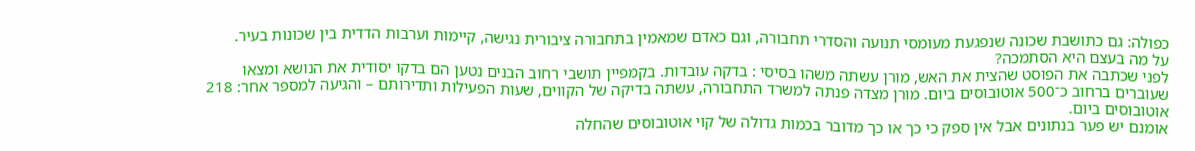כפולה: גם כתושבת שכונה שנפגעת מעומסי תנועה והסדרי תחבורה, וגם כאדם שמאמין בתחבורה ציבורית נגישה, קיימות וערבות הדדית בין שכונות בעיר.
על מה בעצם היא הסתמכה?
לפני שכתבה את הפוסט שהצית את האש, מורן עשתה משהו בסיסי : בדקה עובדות. בקמפיין תושבי רחוב הבנים נטען הם בדקו יסודית את הנושא ומצאו שעוברים ברחוב כ־500 אוטובוסים ביום. מורן מצדה פנתה למשרד התחבורה, עשתה בדיקה של הקווים, שעות הפעילות ותדירותם – והגיעה למספר אחר: 218 אוטובוסים ביום.
אומנם יש פער בנתונים אבל אין ספק כי כך או כך מדובר בכמות גדולה של קוי אוטובוסים שהחלה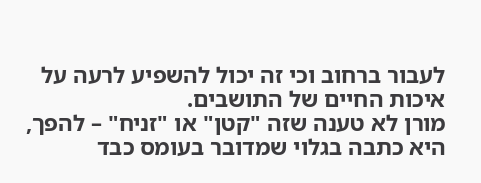לעבור ברחוב וכי זה יכול להשפיע לרעה על איכות החיים של התושבים.
מורן לא טענה שזה "קטן" או "זניח" – להפך, היא כתבה בגלוי שמדובר בעומס כבד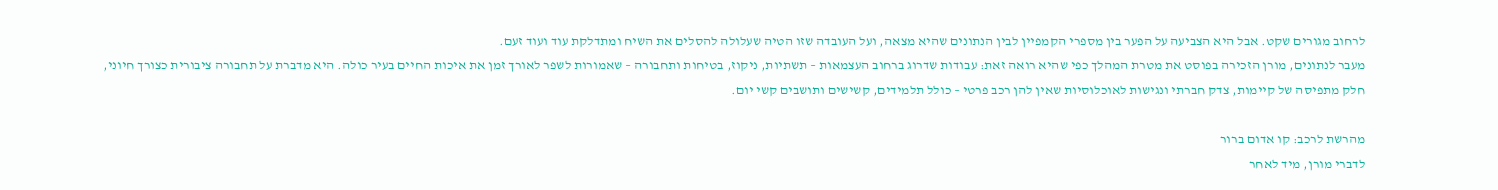לרחוב מגורים שקט. אבל היא הצביעה על הפער בין מספרי הקמפיין לבין הנתונים שהיא מצאה, ועל העובדה שזו הטיה שעלולה להסלים את השיח ומתדלקת עוד ועוד זעם.
מעבר לנתונים, מורן הזכירה בפוסט את מטרת המהלך כפי שהיא רואה זאת: עבודות שדרוג ברחוב העצמאות – תשתיות, ניקוז, בטיחות ותחבורה – שאמורות לשפר לאורך זמן את איכות החיים בעיר כולה. היא מדברת על תחבורה ציבורית כצורך חיוני, חלק מתפיסה של קיימות, צדק חברתי ונגישות לאוכלוסיות שאין להן רכב פרטי – כולל תלמידים, קשישים ותושבים קשי יום.

מהרשת לרכב: קו אדום ברור
לדברי מורן, מיד לאחר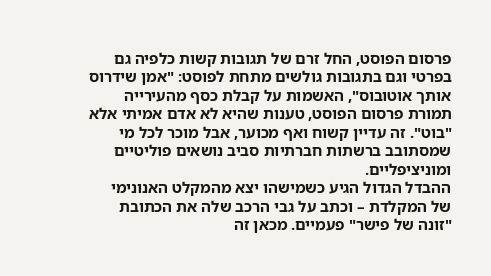פרסום הפוסט, החל זרם של תגובות קשות כלפיה גם בפרטי וגם בתגובות גולשים מתחת לפוסט: "אמן שידרוס אותך אוטובוס", האשמות על קבלת כסף מהעירייה תמורת פרסום הפוסט, טענות שהיא לא אדם אמיתי אלא "בוט". זה עדיין קשוח ואף מכוער, אבל מוכר לכל מי שמסתובב ברשתות חברתיות סביב נושאים פוליטיים ומוניציפליים.
ההבדל הגדול הגיע כשמישהו יצא מהמקלט האנונימי של המקלדת – וכתב על גבי הרכב שלה את הכתובת "זונה של פישר" פעמיים. מכאן זה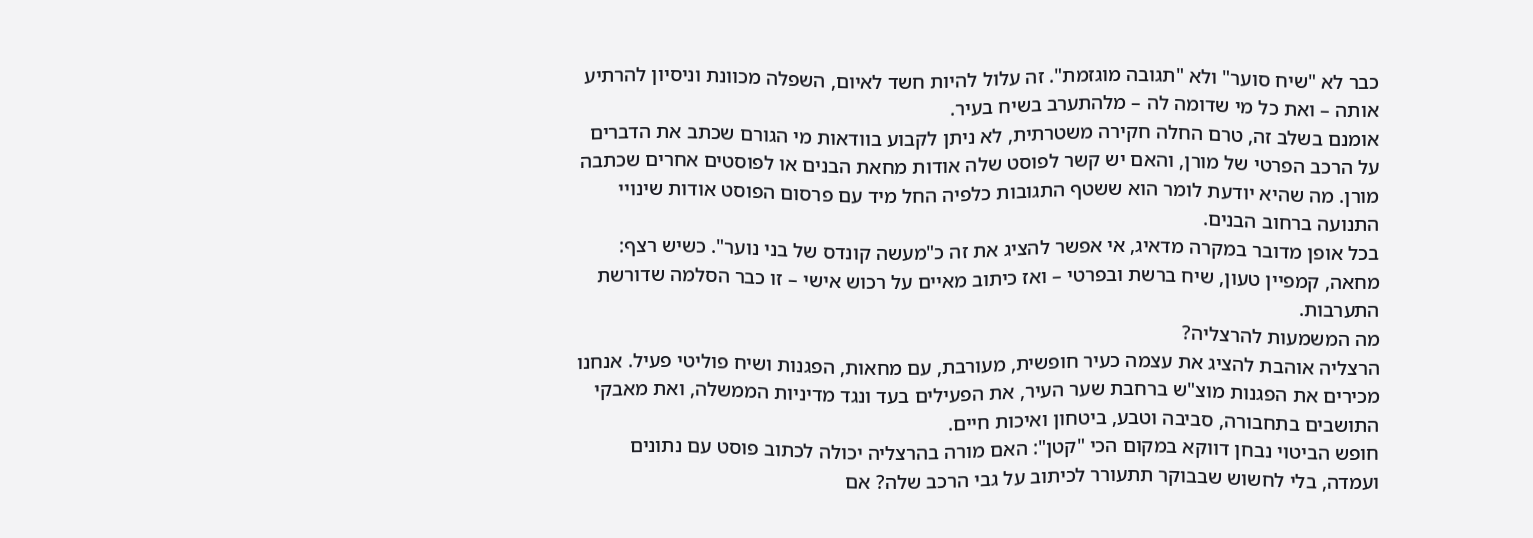כבר לא "שיח סוער" ולא "תגובה מוגזמת". זה עלול להיות חשד לאיום, השפלה מכוונת וניסיון להרתיע אותה – ואת כל מי שדומה לה – מלהתערב בשיח בעיר.
אומנם בשלב זה, טרם החלה חקירה משטרתית, לא ניתן לקבוע בוודאות מי הגורם שכתב את הדברים על הרכב הפרטי של מורן, והאם יש קשר לפוסט שלה אודות מחאת הבנים או לפוסטים אחרים שכתבה מורן. מה שהיא יודעת לומר הוא ששטף התגובות כלפיה החל מיד עם פרסום הפוסט אודות שינויי התנועה ברחוב הבנים.
בכל אופן מדובר במקרה מדאיג, אי אפשר להציג את זה כ"מעשה קונדס של בני נוער". כשיש רצף: מחאה, קמפיין טעון, שיח ברשת ובפרטי – ואז כיתוב מאיים על רכוש אישי – זו כבר הסלמה שדורשת התערבות.
מה המשמעות להרצליה?
הרצליה אוהבת להציג את עצמה כעיר חופשית, מעורבת, עם מחאות, הפגנות ושיח פוליטי פעיל. אנחנו מכירים את הפגנות מוצ"ש ברחבת שער העיר, את הפעילים בעד ונגד מדיניות הממשלה, ואת מאבקי התושבים בתחבורה, סביבה וטבע, ביטחון ואיכות חיים.
חופש הביטוי נבחן דווקא במקום הכי "קטן": האם מורה בהרצליה יכולה לכתוב פוסט עם נתונים ועמדה, בלי לחשוש שבבוקר תתעורר לכיתוב על גבי הרכב שלה? אם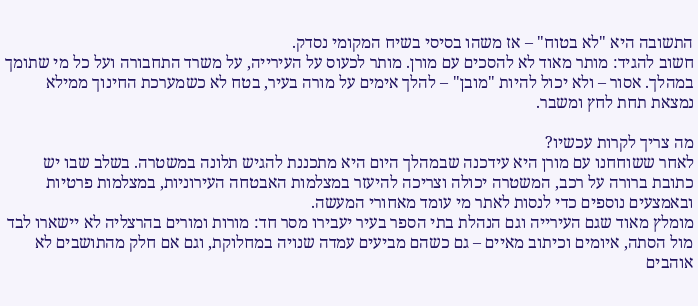התשובה היא "לא בטוח" – אז משהו בסיסי בשיח המקומי נסדק.
חשוב להגיד: מותר מאוד לא להסכים עם מורן. מותר לכעוס על העירייה, על משרד התחבורה ועל כל מי שתומך במהלך. אסור – ולא יכול להיות "מובן" – להלך אימים על מורה בעיר, בטח לא כשמערכת החינוך ממילא נמצאת תחת לחץ ומשבר.

מה צריך לקרות עכשיו?
לאחר ששוחחנו עם מורן היא עידכנה שבמהלך היום היא מתכננת להגיש תלונה במשטרה. בשלב שבו יש כתובת ברורה על רכב, המשטרה יכולה וצריכה להיעזר במצלמות האבטחה העירוניות, במצלמות פרטיות ובאמצעים נוספים כדי לנסות לאתר מי עומד מאחורי המעשה.
מומלץ מאוד שגם העירייה וגם הנהלת בתי הספר בעיר יעבירו מסר חד: מורות ומורים בהרצליה לא יישארו לבד מול הסתה, איומים וכיתוב מאיים – גם כשהם מביעים עמדה שנויה במחלוקת, וגם אם חלק מהתושבים לא אוהבים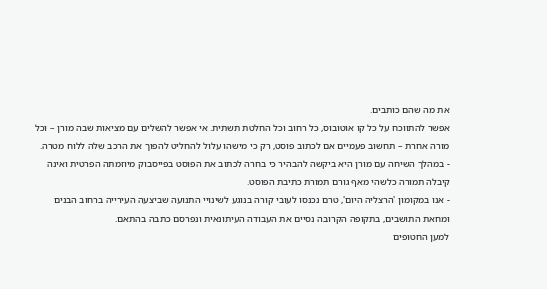את מה שהם כותבים.
אפשר להתווכח על כל קו אוטובוס, כל רחוב וכל החלטת תשתית. אי אפשר להשלים עם מציאות שבה מורן – וכל מורה אחרת – תחשוב פעמיים אם לכתוב פוסט, רק כי מישהו עלול להחליט להפוך את הרכב שלה ללוח מטרה.
- במהלך השיחה עם מורן היא ביקשה להבהיר כי בחרה לכתוב את הפוסט בפייסבוק מיוזמתה הפרטית ואינה קיבלה תמורה כלשהי מאף גורם תמורת כתיבת הפוסט.
- אנו במקומון 'הרצליה היום', טרם נכנסו לעובי קורה בנוגע לשינויי התנועה שביצעה העירייה ברחוב הבנים ומחאת התושבים, בתקופה הקרובה נסיים את העבודה העיתונאית ונפרסם כתבה בהתאם.
למען החטופים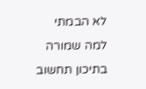לא הבמתי למה שמורה בתיכון תחשוב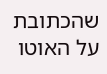שהכתובת על האוטו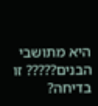היא מתושבי הבנים????? זו בדיחה?